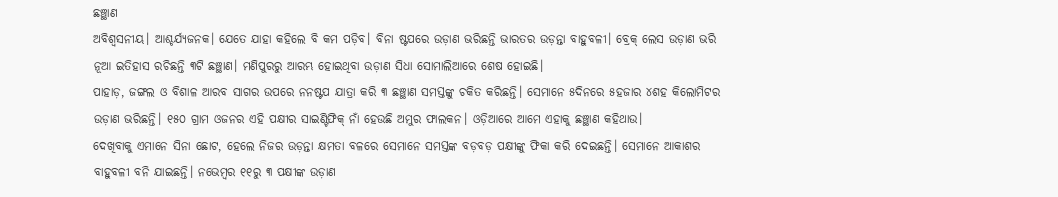ଛଞ୍ଛାଣ
ଅବିଶ୍ୱସନୀୟ। ଆଶ୍ଚର୍ଯ୍ୟଜନକ। ଯେତେ ଯାହା କହିଲେ ବି କମ ପଡ଼ିବ। ବିନା ଷ୍ଟପରେ ଉଡ଼ାଣ ଭରିଛନ୍ତି ଭାରତର ଉଡ଼ନ୍ତା ବାହୁବଳୀ। ବ୍ରେକ୍ ଲେସ ଉଡ଼ାଣ ଭରି ନୂଆ ଇତିହାସ ରଚିଛନ୍ତି ୩ଟି ଛଞ୍ଛାଣ। ମଣିପୁରରୁ ଆରମ୍ଭ ହୋଇଥିବା ଉଡ଼ାଣ ସିଧା ସୋମାଲିଆରେ ଶେଷ ହୋଇଛି।
ପାହାଡ଼, ଜଙ୍ଗଲ ଓ ବିଶାଳ ଆରବ ସାଗର ଉପରେ ନନଷ୍ଟପ ଯାତ୍ରା କରି ୩ ଛଞ୍ଛାଣ ସମସ୍ତଙ୍କୁ ଚକିତ କରିଛନ୍ତି। ସେମାନେ ୫ଦିନରେ ୫ହଜାର ୪ଶହ କିଲୋମିଟର ଉଡ଼ାଣ ଭରିଛନ୍ତି। ୧୫୦ ଗ୍ରାମ ଓଜନର ଏହି ପକ୍ଷୀର ସାଇଣ୍ଟିଫିକ୍ ନାଁ ହେଉଛି ଅମୁର ଫାଲକନ। ଓଡ଼ିଆରେ ଆମେ ଏହାକୁ ଛଞ୍ଛାଣ କହିଥାଉ।
ଦେଖିବାକୁ ଏମାନେ ସିନା ଛୋଟ, ହେଲେ ନିଜର ଉଡ଼ନ୍ତା କ୍ଷମତା ବଳରେ ସେମାନେ ସମସ୍ତଙ୍କ ବଡ଼ବଡ଼ ପକ୍ଷୀଙ୍କୁ ଫିକା କରି ଦେଇଛନ୍ତି। ସେମାନେ ଆକାଶର ବାହୁବଳୀ ବନି ଯାଇଛନ୍ତି। ନଭେମ୍ବର ୧୧ରୁ ୩ ପକ୍ଷୀଙ୍କ ଉଡ଼ାଣ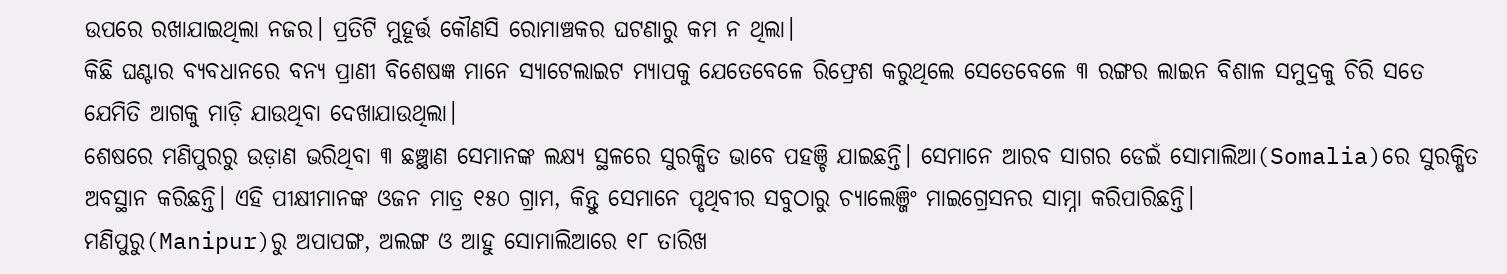ଉପରେ ରଖାଯାଇଥିଲା ନଜର। ପ୍ରତିଟି ମୁହୂର୍ତ୍ତ କୌଣସି ରୋମାଞ୍ଚକର ଘଟଣାରୁ କମ ନ ଥିଲା।
କିଛି ଘଣ୍ଟାର ବ୍ୟବଧାନରେ ବନ୍ୟ ପ୍ରାଣୀ ବିଶେଷଜ୍ଞ ମାନେ ସ୍ୟାଟେଲାଇଟ ମ୍ୟାପକୁ ଯେତେବେଳେ ରିଫ୍ରେଶ କରୁଥିଲେ ସେତେବେଳେ ୩ ରଙ୍ଗର ଲାଇନ ବିଶାଳ ସମୁଦ୍ରକୁ ଚିରି ସତେ ଯେମିତି ଆଗକୁ ମାଡ଼ି ଯାଉଥିବା ଦେଖାଯାଉଥିଲା।
ଶେଷରେ ମଣିପୁରରୁ ଉଡ଼ାଣ ଭରିଥିବା ୩ ଛଞ୍ଛାଣ ସେମାନଙ୍କ ଲକ୍ଷ୍ୟ ସ୍ଥଳରେ ସୁରକ୍ଷିତ ଭାବେ ପହଞ୍ଚି ଯାଇଛନ୍ତି। ସେମାନେ ଆରବ ସାଗର ଡେଇଁ ସୋମାଲିଆ(Somalia)ରେ ସୁରକ୍ଷିତ ଅବସ୍ଥାନ କରିଛନ୍ତି। ଏହି ପୀକ୍ଷୀମାନଙ୍କ ଓଜନ ମାତ୍ର ୧୫୦ ଗ୍ରାମ, କିନ୍ତୁ ସେମାନେ ପୃଥିବୀର ସବୁଠାରୁ ଚ୍ୟାଲେଞ୍ଜିଂ ମାଇଗ୍ରେସନର ସାମ୍ନା କରିପାରିଛନ୍ତି।
ମଣିପୁରୁ(Manipur)ରୁ ଅପାପଙ୍ଗ, ଅଲଙ୍ଗ ଓ ଆହୁ ସୋମାଲିଆରେ ୧୮ ତାରିଖ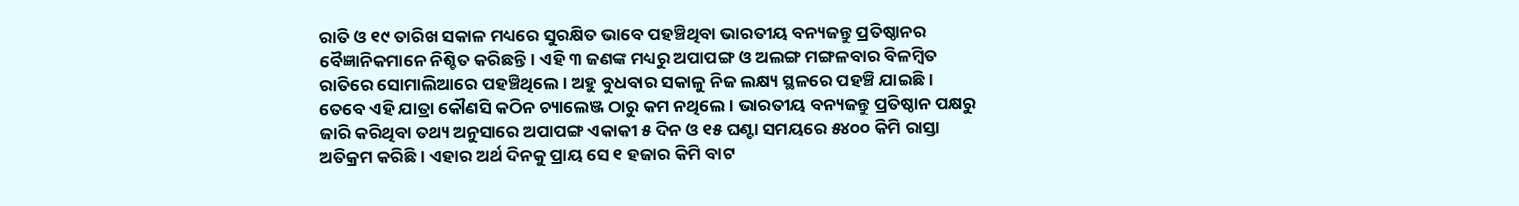ରାତି ଓ ୧୯ ତାରିଖ ସକାଳ ମଧ୍ୟରେ ସୁରକ୍ଷିତ ଭାବେ ପହଞ୍ଚିଥିବା ଭାରତୀୟ ବନ୍ୟଜନ୍ତୁ ପ୍ରତିଷ୍ଠାନର ବୈଜ୍ଞାନିକମାନେ ନିଶ୍ଚିତ କରିଛନ୍ତି। ଏହି ୩ ଜଣଙ୍କ ମଧ୍ୟରୁ ଅପାପଙ୍ଗ ଓ ଅଲଙ୍ଗ ମଙ୍ଗଳବାର ବିଳମ୍ବିତ ରାତିରେ ସୋମାଲିଆରେ ପହଞ୍ଚିଥିଲେ। ଅହୁ ବୁଧବାର ସକାଳୁ ନିଜ ଲକ୍ଷ୍ୟ ସ୍ଥଳରେ ପହଞ୍ଚି ଯାଇଛି।
ତେବେ ଏହି ଯାତ୍ରା କୌଣସି କଠିନ ଚ୍ୟାଲେଞ୍ଜ ଠାରୁ କମ ନଥିଲେ। ଭାରତୀୟ ବନ୍ୟଜନ୍ତୁ ପ୍ରତିଷ୍ଠାନ ପକ୍ଷରୁ ଜାରି କରିଥିବା ତଥ୍ୟ ଅନୁସାରେ ଅପାପଙ୍ଗ ଏକାକୀ ୫ ଦିନ ଓ ୧୫ ଘଣ୍ଟା ସମୟରେ ୫୪୦୦ କିମି ରାସ୍ତା ଅତିକ୍ରମ କରିଛି। ଏହାର ଅର୍ଥ ଦିନକୁ ପ୍ରାୟ ସେ ୧ ହଜାର କିମି ବାଟ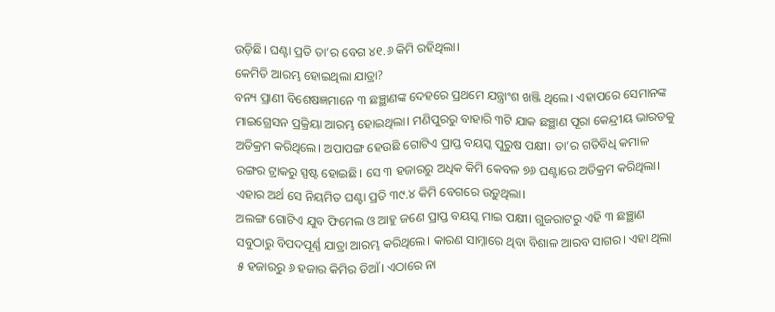ଉଡ଼ିଛି। ଘଣ୍ଟା ପ୍ରତି ତା’ର ବେଗ ୪୧.୬ କିମି ରହିଥିଲା।
କେମିତି ଆରମ୍ଭ ହୋଇଥିଲା ଯାତ୍ରା?
ବନ୍ୟ ପ୍ରାଣୀ ବିଶେଷଜ୍ଞମାନେ ୩ ଛଞ୍ଛାଣଙ୍କ ଦେହରେ ପ୍ରଥମେ ଯନ୍ତ୍ରାଂଶ ଖଞ୍ଜି ଥିଲେ। ଏହାପରେ ସେମାନଙ୍କ ମାଇଗ୍ରେସନ ପ୍ରକ୍ରିୟା ଆରମ୍ଭ ହୋଇଥିଲା। ମଣିପୁରରୁ ବାହାରି ୩ଟି ଯାକ ଛଞ୍ଛାଣ ପୂରା କେନ୍ଦ୍ରୀୟ ଭାରତକୁ ଅତିକ୍ରମ କରିଥିଲେ। ଅପାପଙ୍ଗ ହେଉଛି ଗୋଟିଏ ପ୍ରାପ୍ତ ବୟସ୍କ ପୁରୁଷ ପକ୍ଷୀ। ତା’ର ଗତିବିଧି କମାଳ ରଙ୍ଗର ଟ୍ରାକରୁ ସ୍ପଷ୍ଟ ହୋଇଛି। ସେ ୩ ହଜାରରୁ ଅଧିକ କିମି କେବଳ ୭୬ ଘଣ୍ଟାରେ ଅତିକ୍ରମ କରିଥିଲା। ଏହାର ଅର୍ଥ ସେ ନିୟମିତ ଘଣ୍ଟା ପ୍ରତି ୩୯.୪ କିମି ବେଗରେ ଉଡ଼ୁଥିଲା।
ଅଲଙ୍ଗ ଗୋଟିଏ ଯୁବ ଫିମେଲ ଓ ଆହୁ ଜଣେ ପ୍ରାପ୍ତ ବୟସ୍କ ମାଇ ପକ୍ଷୀ। ଗୁଜରାଟରୁ ଏହି ୩ ଛଞ୍ଛାଣ ସବୁଠାରୁ ବିପଦପୂର୍ଣ୍ଣ ଯାତ୍ରା ଆରମ୍ଭ କରିଥିଲେ। କାରଣ ସାମ୍ନାରେ ଥିବା ବିଶାଳ ଆରବ ସାଗର। ଏହା ଥିଲା ୫ ହଜାରରୁ ୬ ହଜାର କିମିର ଡିଆଁ। ଏଠାରେ ନା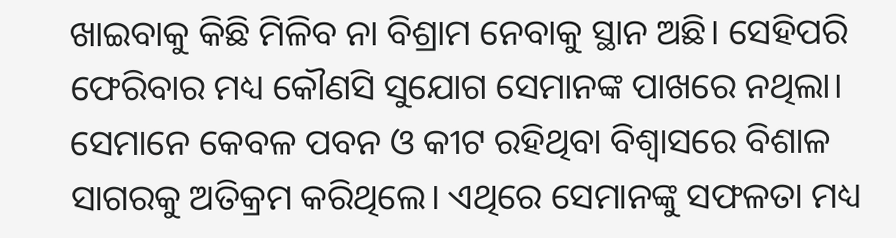ଖାଇବାକୁ କିଛି ମିଳିବ ନା ବିଶ୍ରାମ ନେବାକୁ ସ୍ଥାନ ଅଛି। ସେହିପରି ଫେରିବାର ମଧ୍ୟ କୌଣସି ସୁଯୋଗ ସେମାନଙ୍କ ପାଖରେ ନଥିଲା। ସେମାନେ କେବଳ ପବନ ଓ କୀଟ ରହିଥିବା ବିଶ୍ୱାସରେ ବିଶାଳ ସାଗରକୁ ଅତିକ୍ରମ କରିଥିଲେ। ଏଥିରେ ସେମାନଙ୍କୁ ସଫଳତା ମଧ୍ୟ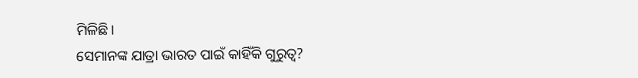ମିଳିଛି।
ସେମାନଙ୍କ ଯାତ୍ରା ଭାରତ ପାଇଁ କାହିଁକି ଗୁରୁତ୍ୱ?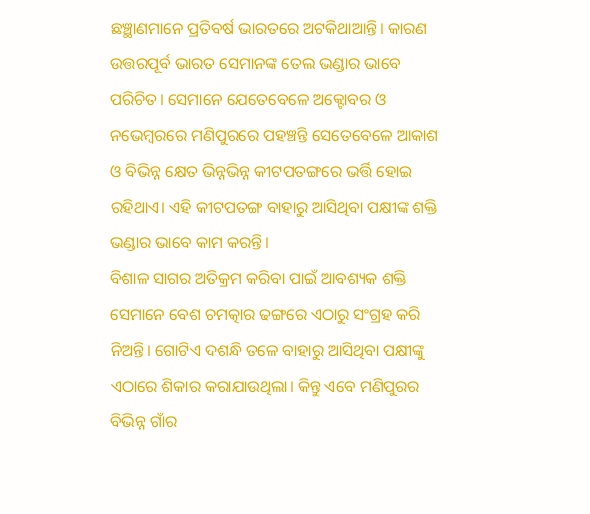ଛଞ୍ଛାଣମାନେ ପ୍ରତିବର୍ଷ ଭାରତରେ ଅଟକିଥାଆନ୍ତି। କାରଣ ଉତ୍ତରପୂର୍ବ ଭାରତ ସେମାନଙ୍କ ତେଲ ଭଣ୍ଡାର ଭାବେ ପରିଚିତ। ସେମାନେ ଯେତେବେଳେ ଅକ୍ଟୋବର ଓ ନଭେମ୍ବରରେ ମଣିପୁରରେ ପହଞ୍ଚନ୍ତି ସେତେବେଳେ ଆକାଶ ଓ ବିଭିନ୍ନ କ୍ଷେତ ଭିନ୍ନଭିନ୍ନ କୀଟପତଙ୍ଗରେ ଭର୍ତ୍ତି ହୋଇ ରହିଥାଏ। ଏହି କୀଟପତଙ୍ଗ ବାହାରୁ ଆସିଥିବା ପକ୍ଷୀଙ୍କ ଶକ୍ତି ଭଣ୍ଡାର ଭାବେ କାମ କରନ୍ତି।
ବିଶାଳ ସାଗର ଅତିକ୍ରମ କରିବା ପାଇଁ ଆବଶ୍ୟକ ଶକ୍ତି ସେମାନେ ବେଶ ଚମତ୍କାର ଢଙ୍ଗରେ ଏଠାରୁ ସଂଗ୍ରହ କରି ନିଅନ୍ତି। ଗୋଟିଏ ଦଶନ୍ଧି ତଳେ ବାହାରୁ ଆସିଥିବା ପକ୍ଷୀଙ୍କୁ ଏଠାରେ ଶିକାର କରାଯାଉଥିଲା। କିନ୍ତୁ ଏବେ ମଣିପୁରର ବିଭିନ୍ନ ଗାଁର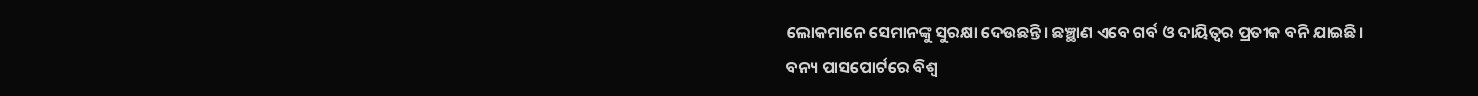ଲୋକମାନେ ସେମାନଙ୍କୁ ସୁରକ୍ଷା ଦେଉଛନ୍ତି। ଛଞ୍ଛାଣ ଏବେ ଗର୍ବ ଓ ଦାୟିତ୍ୱର ପ୍ରତୀକ ବନି ଯାଇଛି।
ବନ୍ୟ ପାସପୋର୍ଟରେ ବିଶ୍ୱ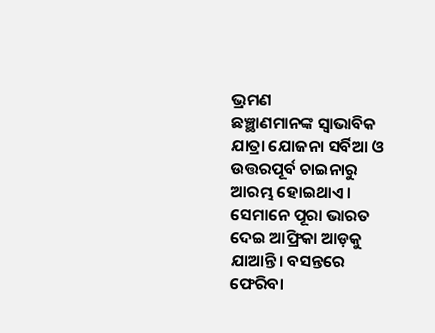ଭ୍ରମଣ
ଛଞ୍ଛାଣମାନଙ୍କ ସ୍ୱାଭାବିକ ଯାତ୍ରା ଯୋଜନା ସର୍ବିଆ ଓ ଉତ୍ତରପୂର୍ବ ଚାଇନାରୁ ଆରମ୍ଭ ହୋଇଥାଏ। ସେମାନେ ପୂରା ଭାରତ ଦେଇ ଆଫ୍ରିକା ଆଡ଼କୁ ଯାଆନ୍ତି। ବସନ୍ତରେ ଫେରିବା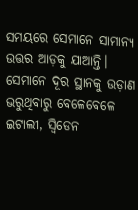ସମୟରେ ସେମାନେ ସାମାନ୍ୟ ଉତ୍ତର ଆଡ଼କୁ ଯାଆନ୍ତି। ସେମାନେ ଦୂର ସ୍ଥାନକୁ ଉଡ଼ାଣ ଭରୁଥିବାରୁ ବେଳେବେଳେ ଇଟାଲୀ, ସ୍ୱିଡେନ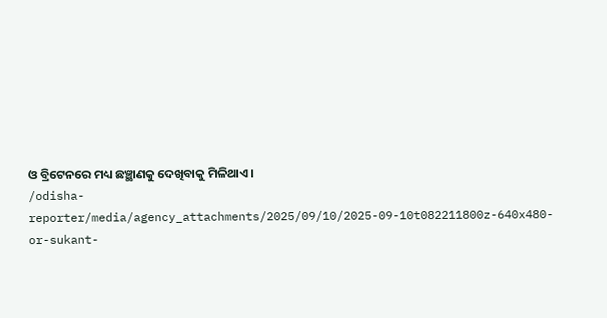ଓ ବ୍ରିଟେନରେ ମଧ୍ୟ ଛଞ୍ଛାଣକୁ ଦେଖିବାକୁ ମିଳିଥାଏ।
/odisha-reporter/media/agency_attachments/2025/09/10/2025-09-10t082211800z-640x480-or-sukant-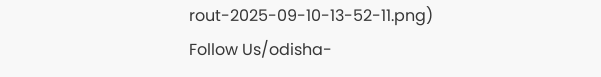rout-2025-09-10-13-52-11.png)
Follow Us/odisha-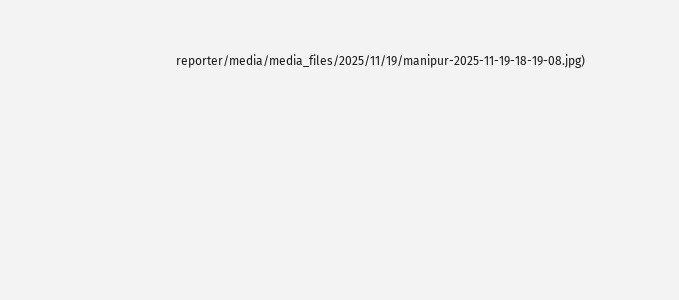reporter/media/media_files/2025/11/19/manipur-2025-11-19-18-19-08.jpg)